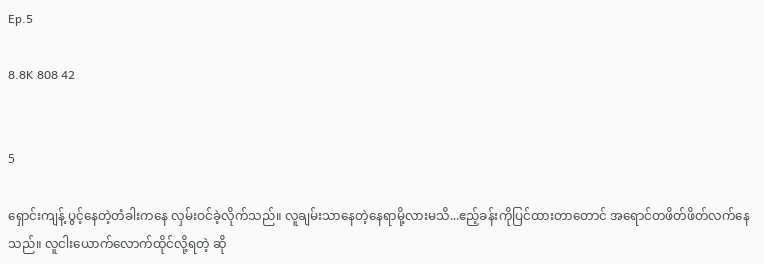Ep.5

8.8K 808 42


5

ရှောင်းကျန့် ပွင့်နေတဲ့တံခါးကနေ လှမ်းဝင်ခဲ့လိုက်သည်။ လူချမ်းသာနေတဲ့နေရာမို့လားမသိ...ဧည့်ခန်းကိုပြင်ထားတာတောင် အရောင်တဖိတ်ဖိတ်လက်နေသည်။ လူငါးယောက်လောက်ထိုင်လို့ရတဲ့ ဆို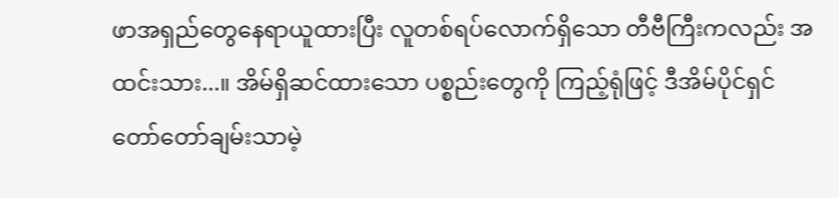ဖာအရှည်တွေနေရာယူထားပြီး လူတစ်ရပ်လောက်ရှိသော တီဗီကြီးကလည်း အထင်းသား...။ အိမ်ရှိဆင်ထားသော ပစ္စည်းတွေကို ကြည့်ရုံဖြင့် ဒီအိမ်ပိုင်ရှင် တော်တော်ချမ်းသာမဲ့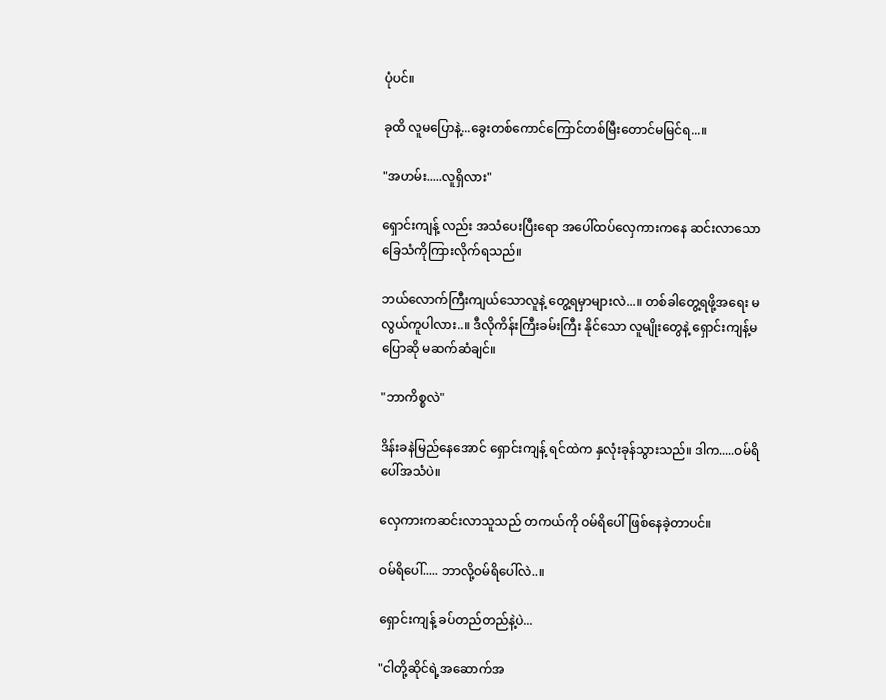ပုံပင်။

ခုထိ လူမပြောနဲ့...ခွေးတစ်ကောင်ကြောင်တစ်မြီးတောင်မမြင်ရ...။

"အဟမ်း.....လူရှိလား"

ရှောင်းကျန့် လည်း အသံပေးပြီးရော အပေါ်ထပ်လှေကားကနေ ဆင်းလာသောခြေသံကိုကြားလိုက်ရသည်။

ဘယ်လောက်ကြီးကျယ်သောလူနဲ့ တွေ့ရမှာများလဲ...။ တစ်ခါတွေ့ရဖို့အရေး မလွယ်ကူပါလား..။ ဒီလိုကိန်းကြီးခမ်းကြီး နိုင်သော လူမျိုးတွေနဲ့ ရှောင်းကျန့်မပြောဆို မဆက်ဆံချင်။

"ဘာကိစ္စလဲ"

ဒိန်းခနဲမြည်နေအောင် ရှောင်းကျန့် ရင်ထဲက နှလုံးခုန်သွားသည်။ ဒါက.....ဝမ်ရိပေါ်အသံပဲ။

လှေကားကဆင်းလာသူသည် တကယ်ကို ဝမ်ရိပေါ်ဖြစ်နေခဲ့တာပင်။

ဝမ်ရိပေါ်..... ဘာလို့ဝမ်ရိပေါ်လဲ..။

ရှောင်းကျန့် ခပ်တည်တည်နဲ့ပဲ...

"ငါတို့ဆိုင်ရဲ့အဆောက်အ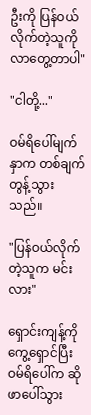ဦးကို ပြန်ဝယ်လိုက်တဲ့သူကို လာတွေ့တာပါ"

"ငါတို့..."

ဝမ်ရိပေါ်မျက်နှာက တစ်ချက်တွန့်သွားသည်။

"ပြန်ဝယ်လိုက်တဲ့သူက မင်းလား"

ရှောင်းကျန့်ကို ကွေ့ရှောင်ပြီး ဝမ်ရိပေါ်က ဆိုဖာပေါ်သွား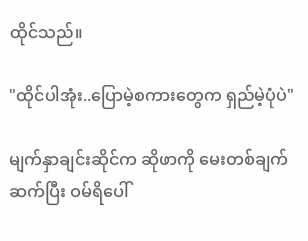ထိုင်သည်။

"ထိုင်ပါအုံး..ပြောမဲ့စကားတွေက ရှည်မဲ့ပုံပဲ"

မျက်နှာချင်းဆိုင်က ဆိုဖာကို မေးတစ်ချက်ဆက်ပြီး ဝမ်ရိပေါ်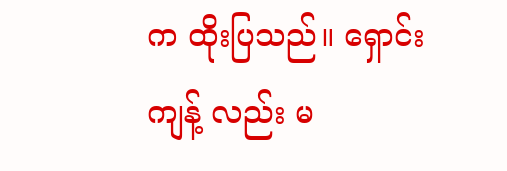က ထိုးပြသည်။ ရှောင်းကျန့် လည်း မ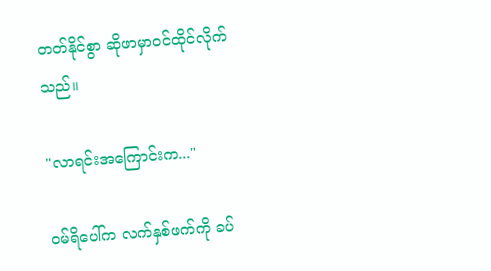တတ်နိုင်စွာ ဆိုဖာမှာဝင်ထိုင်လိုက်သည်။

"လာရင်းအကြောင်းက..."

ဝမ်ရိပေါ်က လက်နှစ်ဖက်ကို ခပ်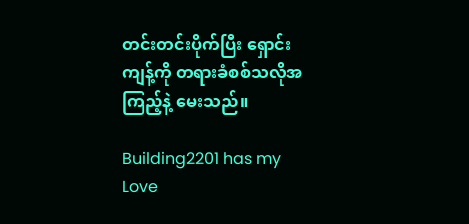တင်းတင်းပိုက်ပြီး ရှောင်းကျန့်ကို တရားခံစစ်သလိုအကြည့်နဲ့ မေးသည်။

Building2201 has my Love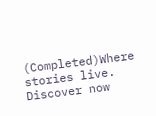(Completed)Where stories live. Discover now